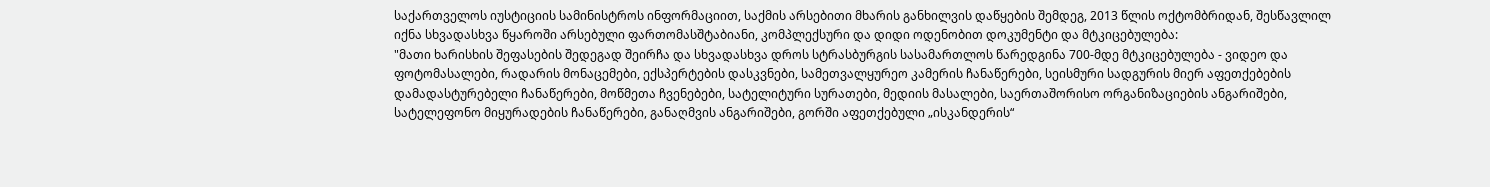საქართველოს იუსტიციის სამინისტროს ინფორმაციით, საქმის არსებითი მხარის განხილვის დაწყების შემდეგ, 2013 წლის ოქტომბრიდან, შესწავლილ იქნა სხვადასხვა წყაროში არსებული ფართომასშტაბიანი, კომპლექსური და დიდი ოდენობით დოკუმენტი და მტკიცებულება:
"მათი ხარისხის შეფასების შედეგად შეირჩა და სხვადასხვა დროს სტრასბურგის სასამართლოს წარედგინა 700-მდე მტკიცებულება - ვიდეო და ფოტომასალები, რადარის მონაცემები, ექსპერტების დასკვნები, სამეთვალყურეო კამერის ჩანაწერები, სეისმური სადგურის მიერ აფეთქებების დამადასტურებელი ჩანაწერები, მოწმეთა ჩვენებები, სატელიტური სურათები, მედიის მასალები, საერთაშორისო ორგანიზაციების ანგარიშები, სატელეფონო მიყურადების ჩანაწერები, განაღმვის ანგარიშები, გორში აფეთქებული „ისკანდერის“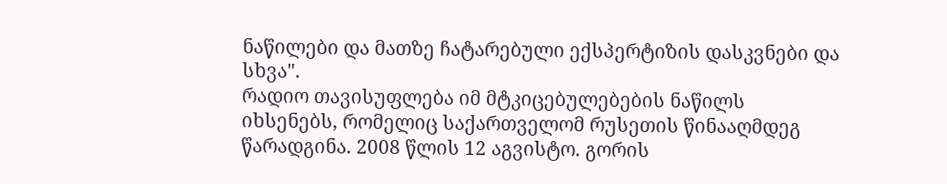ნაწილები და მათზე ჩატარებული ექსპერტიზის დასკვნები და სხვა".
რადიო თავისუფლება იმ მტკიცებულებების ნაწილს იხსენებს, რომელიც საქართველომ რუსეთის წინააღმდეგ წარადგინა. 2008 წლის 12 აგვისტო. გორის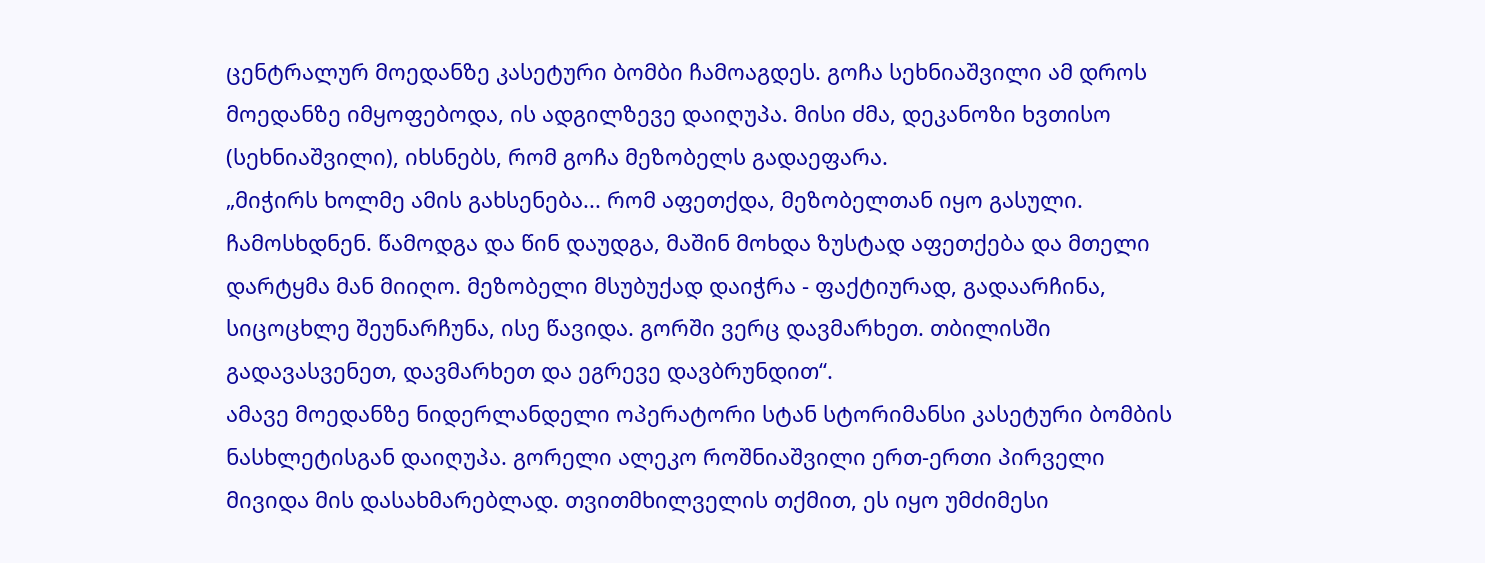ცენტრალურ მოედანზე კასეტური ბომბი ჩამოაგდეს. გოჩა სეხნიაშვილი ამ დროს მოედანზე იმყოფებოდა, ის ადგილზევე დაიღუპა. მისი ძმა, დეკანოზი ხვთისო (სეხნიაშვილი), იხსნებს, რომ გოჩა მეზობელს გადაეფარა.
„მიჭირს ხოლმე ამის გახსენება... რომ აფეთქდა, მეზობელთან იყო გასული. ჩამოსხდნენ. წამოდგა და წინ დაუდგა, მაშინ მოხდა ზუსტად აფეთქება და მთელი დარტყმა მან მიიღო. მეზობელი მსუბუქად დაიჭრა - ფაქტიურად, გადაარჩინა, სიცოცხლე შეუნარჩუნა, ისე წავიდა. გორში ვერც დავმარხეთ. თბილისში გადავასვენეთ, დავმარხეთ და ეგრევე დავბრუნდით“.
ამავე მოედანზე ნიდერლანდელი ოპერატორი სტან სტორიმანსი კასეტური ბომბის ნასხლეტისგან დაიღუპა. გორელი ალეკო როშნიაშვილი ერთ-ერთი პირველი მივიდა მის დასახმარებლად. თვითმხილველის თქმით, ეს იყო უმძიმესი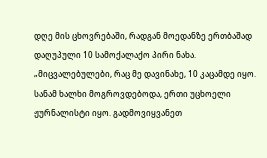დღე მის ცხოვრებაში, რადგან მოედანზე ერთბაშად დაღუპული 10 სამოქალაქო პირი ნახა.
„მიცვალებულები, რაც მე დავინახე, 10 კაცამდე იყო. სანამ ხალხი მოგროვდებოდა, ერთი უცხოელი ჟურნალისტი იყო. გადმოვიყვანეთ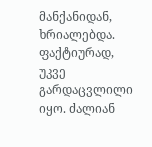მანქანიდან, ხრიალებდა. ფაქტიურად, უკვე გარდაცვლილი იყო. ძალიან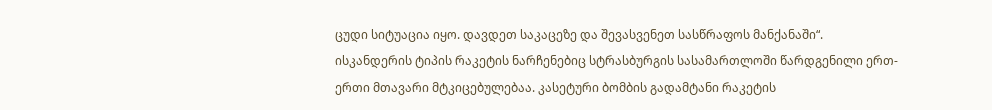ცუდი სიტუაცია იყო. დავდეთ საკაცეზე და შევასვენეთ სასწრაფოს მანქანაში“.
ისკანდერის ტიპის რაკეტის ნარჩენებიც სტრასბურგის სასამართლოში წარდგენილი ერთ-ერთი მთავარი მტკიცებულებაა. კასეტური ბომბის გადამტანი რაკეტის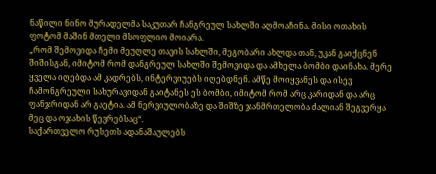ნაწილი ნინო მურადელმა საკუთარ ჩანგრეულ სახლში აღმოაჩინა. მისი ოთახის ფოტომ მაშინ მთელი მსოფლიო მოიარა.
„რომ შემოვიდა ჩემი მეუღლე თავის სახლში, მეგობარი ახლდა თან, უკან გაიქცნენ შიშისგან, იმიტომ რომ დანგრეულ სახლში შემოვიდა და ამხელა ბომბი დაინახა. მერე ყველა იღებდა ამ კადრებს, ინტერვიუებს იღებდნენ. ამწე მოიყვანეს და ისევ ჩამონგრეული სახურავიდან გაიტანეს ეს ბომბი, იმიტომ რომ არც კარიდან და არც ფანჯრიდან არ გაეტია. ამ ნერვიულობაზე და შიშზე ჯანმრთელობა ძალიან შეგვერყა მეც და ოჯახის წევრებსაც“.
საქართველო რუსეთს ადანაშაულებს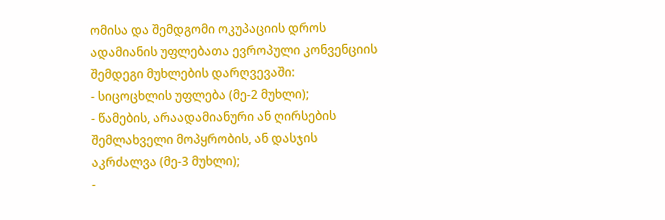ომისა და შემდგომი ოკუპაციის დროს ადამიანის უფლებათა ევროპული კონვენციის შემდეგი მუხლების დარღვევაში:
- სიცოცხლის უფლება (მე-2 მუხლი);
- წამების, არაადამიანური ან ღირსების შემლახველი მოპყრობის, ან დასჯის აკრძალვა (მე-3 მუხლი);
-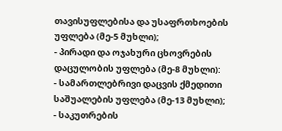თავისუფლებისა და უსაფრთხოების უფლება (მე-5 მუხლი);
- პირადი და ოჯახური ცხოვრების დაცულობის უფლება (მე-8 მუხლი):
- სამართლებრივი დაცვის ქმედითი საშუალების უფლება (მე-13 მუხლი);
- საკუთრების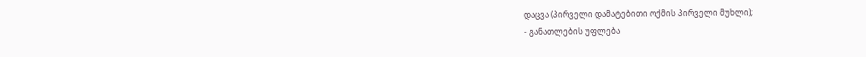დაცვა (პირველი დამატებითი ოქმის პირველი მუხლი);
- განათლების უფლება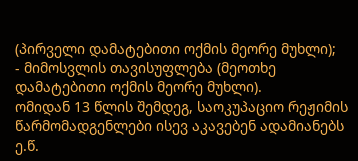(პირველი დამატებითი ოქმის მეორე მუხლი);
- მიმოსვლის თავისუფლება (მეოთხე დამატებითი ოქმის მეორე მუხლი).
ომიდან 13 წლის შემდეგ, საოკუპაციო რეჟიმის წარმომადგენლები ისევ აკავებენ ადამიანებს ე.წ.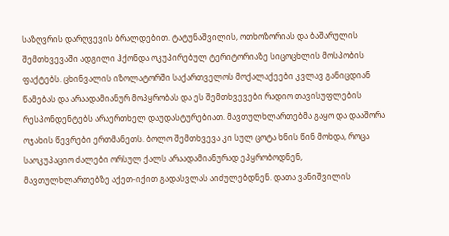საზღვრის დარღვევის ბრალდებით. ტატუნაშვილის, ოთხოზორიას და ბაშარულის შემთხვევაში ადგილი ჰქონდა ოკუპირებულ ტერიტორიაზე სიცოცხლის მოსპობის ფაქტებს. ცხინვალის იზოლატორში საქართველოს მოქალაქეები კვლავ განიცდიან წამებას და არაადამიანურ მოპყრობას და ეს შემთხვევები რადიო თავისუფლების რესპონდენტებს არაერთხელ დაუდასტურებიათ. მავთულხლართებმა გაყო და დააშორა ოჯახის წევრები ერთმანეთს. ბოლო შემთხვევა კი სულ ცოტა ხნის წინ მოხდა, როცა საოკუპაციო ძალები ორსულ ქალს არაადამიანურად ეპყრობოდნენ, მავთულხლართებზე აქეთ-იქით გადასვლას აიძულებდნენ. დათა ვანიშვილის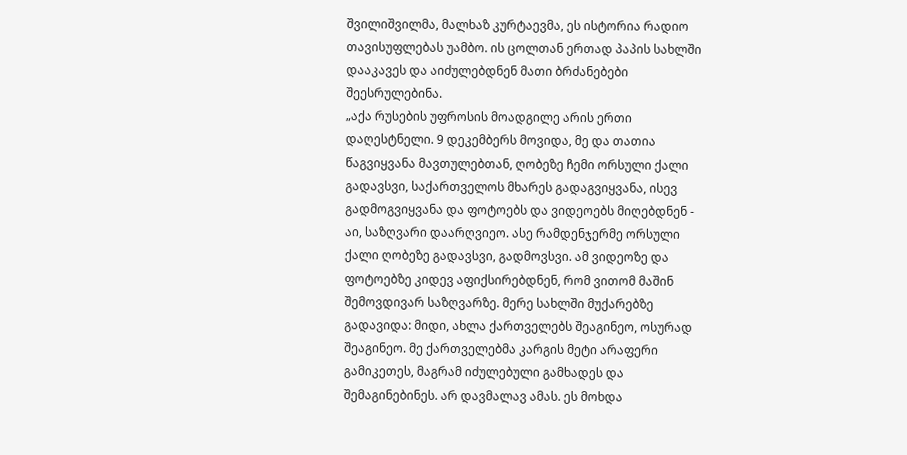შვილიშვილმა, მალხაზ კურტაევმა, ეს ისტორია რადიო თავისუფლებას უამბო. ის ცოლთან ერთად პაპის სახლში დააკავეს და აიძულებდნენ მათი ბრძანებები შეესრულებინა.
„აქა რუსების უფროსის მოადგილე არის ერთი დაღესტნელი. 9 დეკემბერს მოვიდა, მე და თათია წაგვიყვანა მავთულებთან, ღობეზე ჩემი ორსული ქალი გადავსვი, საქართველოს მხარეს გადაგვიყვანა, ისევ გადმოგვიყვანა და ფოტოებს და ვიდეოებს მიღებდნენ - აი, საზღვარი დაარღვიეო. ასე რამდენჯერმე ორსული ქალი ღობეზე გადავსვი, გადმოვსვი. ამ ვიდეოზე და ფოტოებზე კიდევ აფიქსირებდნენ, რომ ვითომ მაშინ შემოვდივარ საზღვარზე. მერე სახლში მუქარებზე გადავიდა: მიდი, ახლა ქართველებს შეაგინეო, ოსურად შეაგინეო. მე ქართველებმა კარგის მეტი არაფერი გამიკეთეს, მაგრამ იძულებული გამხადეს და შემაგინებინეს. არ დავმალავ ამას. ეს მოხდა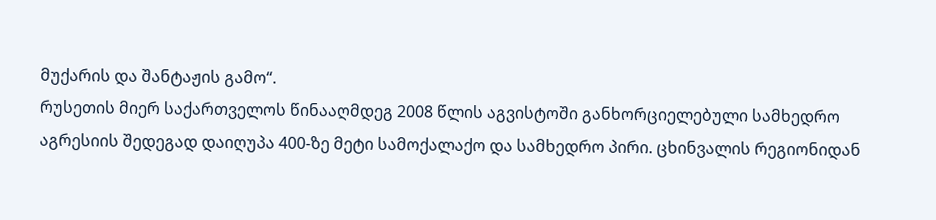მუქარის და შანტაჟის გამო“.
რუსეთის მიერ საქართველოს წინააღმდეგ 2008 წლის აგვისტოში განხორციელებული სამხედრო აგრესიის შედეგად დაიღუპა 400-ზე მეტი სამოქალაქო და სამხედრო პირი. ცხინვალის რეგიონიდან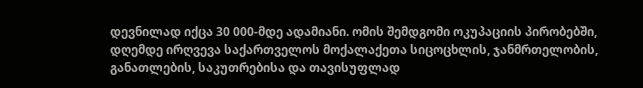დევნილად იქცა 30 000-მდე ადამიანი. ომის შემდგომი ოკუპაციის პირობებში, დღემდე ირღვევა საქართველოს მოქალაქეთა სიცოცხლის, ჯანმრთელობის, განათლების, საკუთრებისა და თავისუფლად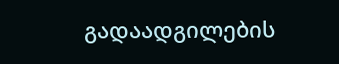გადაადგილების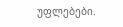უფლებები.